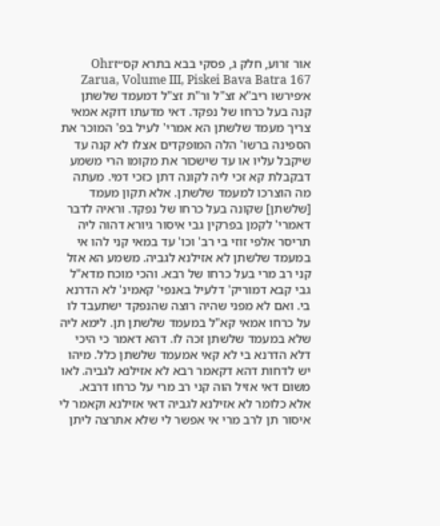אור זרוע, חלק ג, פסקי בבא בתרא קס״זOhr Zarua, Volume III, Piskei Bava Batra 167
א׳פירשו ריב"א זצ"ל ור"ת זצ"ל דמעמד שלשתן קנה בעל כרחו של נפקד. דאי מדעתו דוקא אמאי צריך מעמד שלשתן הא אמרי' לעיל בפ' המוכר את הספינה ברשו' הלה המופקדים אצלו לא קנה עד שיקבל עליו או עד שישכור את מקומו הרי משמע דבקבלת קא זכי ליה לקונה דתן כזכי דמי. מעתה מה הוצרכו למעמד שלשתן. אלא תקון מעמד [שלשתן] שקונה בעל כרחו של נפקד. וראיה לדבר דאמרי' לקמן בפרקין גבי איסור גיורא דהוה ליה תריסר אלפי זוזי בי רב' וכו' עד במאי קני להו אי במעמד שלשתן לא אזילנא לגביה. משמע הא אזל קני רב מרי בעל כרחו של רבא. והכי מוכח מדא"ל גבי קבא דמוריק' דלעיל באנפי' קאמינ' לא הדרנא בי. ואם לא מפני שהיה רוצה שהנפקד ישתעבד לו על כרחו אמאי קא"ל במעמד שלשתן תן. לימא ליה שלא במעמד שלשתן זכה לו. דהא דאמר כי היכי דלא הדרנא בי לא קאי אמעמד שלשתן כלל. מיהו יש לדחות דהא דקאמר רבא לא אזילנא לגביה. לאו משום דאי אזיל הוה קני רב מרי על כרחו דרבא. אלא כלומר לא אזילנא לגביה דאי אזילנא וקאמר לי איסור תן לרב מרי אי אפשר לי שלא אתרצה ליתן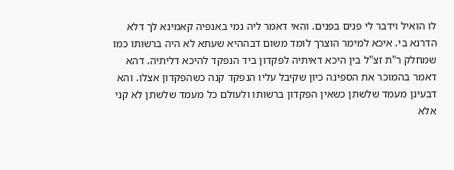לו הואיל וידבר לי פנים בפנים. והאי דאמר ליה נמי באנפיה קאמינא לך דלא הדרנא בי. איכא למימר הוצרך לומד משום דבההיא שעתא לא היה ברשותו כמו שמחלק ר"ת זצ"ל בין היכא דאיתיה לפקדון ביד הנפקד להיכא דליתיה. דהא דאמר בהמוכר את הספינה כיון שקיבל עליו הנפקד קנה כשהפקדון אצלו. והא דבעינן מעמד שלשתן כשאין הפקדון ברשותו ולעולם כל מעמד שלשתן לא קני אלא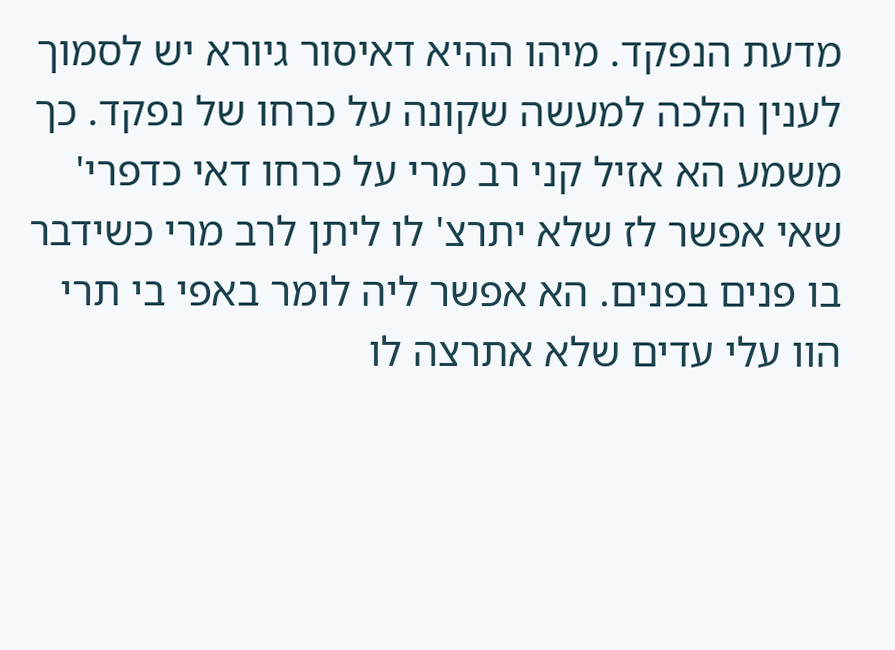מדעת הנפקד. מיהו ההיא דאיסור גיורא יש לסמוך לענין הלכה למעשה שקונה על כרחו של נפקד. כך משמע הא אזיל קני רב מרי על כרחו דאי כדפרי' שאי אפשר לז שלא יתרצ' לו ליתן לרב מרי כשידבר בו פנים בפנים. הא אפשר ליה לומר באפי בי תרי הוו עלי עדים שלא אתרצה לו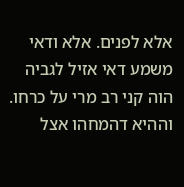אלא לפנים. אלא ודאי משמע דאי אזיל לגביה הוה קני רב מרי על כרחו. וההיא דהמחהו אצל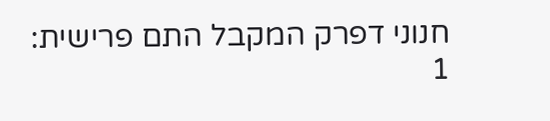חנוני דפרק המקבל התם פרישית:
1